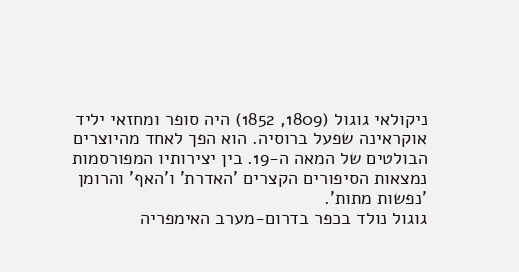ניקולאי גוגול (1809, 1852) היה סופר ומחזאי יליד אוקראינה שפעל ברוסיה. הוא הפך לאחד מהיוצרים הבולטים של המאה ה-19. בין יצירותיו המפורסמות נמצאות הסיפורים הקצרים 'האדרת' ו'האף' והרומן 'נפשות מתות'.
גוגול נולד בכפר בדרום-מערב האימפריה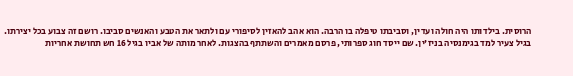הרוסית. בילדותו היה חולה ועדין, וסביבתו טיפלה בו הרבה. הוא אהב להאזין לסיפורי עם ולתאר את הטבע והאנשים סביבו. רושם זה צבוע בכל יצירתו.
בגיל צעיר למד בגימנסיה בניז'ין. שם ייסד חוג ספרותי, פרסם מאמרים והשתתף בהצגות. לאחר מותה של אביו בגיל 16 חש תחושת אחריות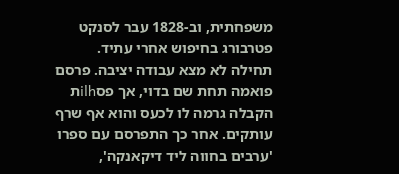משפחתית, וב-1828 עבר לסנקט פטרבורג בחיפוש אחרי עתיד.
תחילה לא מצא עבודה יציבה. פרסם פואמה תחת שם בדוי, אך פסilhת הקבלה גרמה לו לכעס והוא אף שרף עותקים. אחר כך התפרסם עם ספרו 'ערבים בחווה ליד דיקאנקה',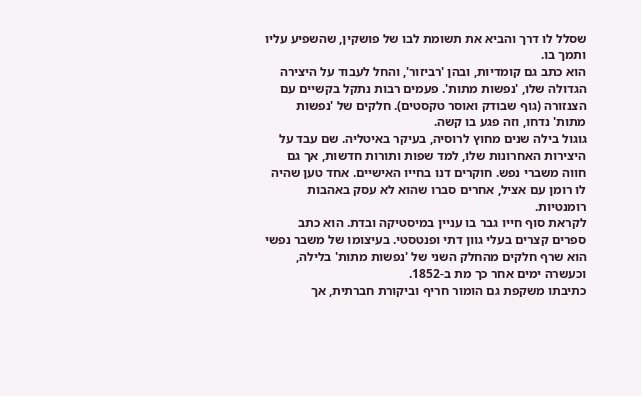שסלל לו דרך והביא את תשומת לבו של פושקין, שהשפיע עליו ותמך בו.
הוא כתב גם קומדיות, ובהן 'רביזור', והחל לעבוד על היצירה הגדולה שלו, 'נפשות מתות'. פעמים רבות נתקל בקשיים עם הצנזורה (גוף שבודק ואוסר טקסטים). חלקים של 'נפשות מתות' נדחו, וזה פגע בו קשה.
גוגול בילה שנים מחוץ לרוסיה, בעיקר באיטליה. שם עבד על היצירות האחרונות שלו, למד שפות ותורות חדשות, אך גם חווה משברי נפש. חוקרים דנו בחייו האישיים. אחד טען שהיה לו רומן עם אציל, אחרים סברו שהוא לא עסק באהבות רומנטיות.
לקראת סוף חייו גבר בו עניין במיסטיקה ובדת. הוא כתב ספרים קצרים בעלי גוון דתי ופנטסטי. בעיצומו של משבר נפשי הוא שרף חלקים מהחלק השני של 'נפשות מתות' בלילה, וכעשרה ימים אחר כך מת ב-1852.
כתיבתו משקפת גם הומור חריף וביקורת חברתית, אך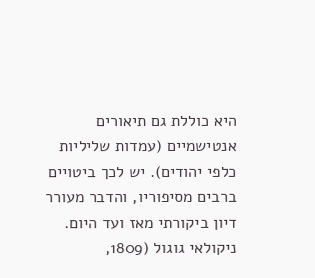היא כוללת גם תיאורים אנטישמיים (עמדות שליליות כלפי יהודים). יש לכך ביטויים ברבים מסיפוריו, והדבר מעורר דיון ביקורתי מאז ועד היום.
ניקולאי גוגול (1809,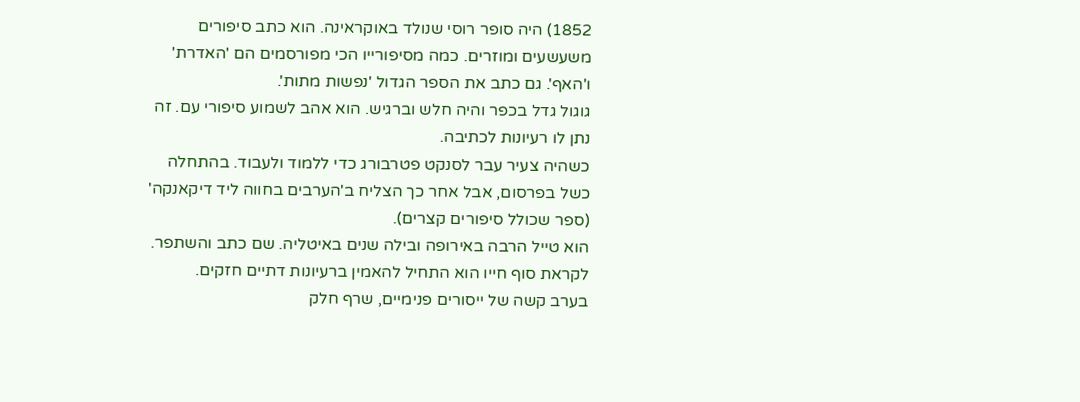1852) היה סופר רוסי שנולד באוקראינה. הוא כתב סיפורים משעשעים ומוזרים. כמה מסיפורייו הכי מפורסמים הם 'האדרת' ו'האף'. גם כתב את הספר הגדול 'נפשות מתות'.
גוגול גדל בכפר והיה חלש וברגיש. הוא אהב לשמוע סיפורי עם. זה נתן לו רעיונות לכתיבה.
כשהיה צעיר עבר לסנקט פטרבורג כדי ללמוד ולעבוד. בהתחלה כשל בפרסום, אבל אחר כך הצליח ב'הערבים בחווה ליד דיקאנקה' (ספר שכולל סיפורים קצרים).
הוא טייל הרבה באירופה ובילה שנים באיטליה. שם כתב והשתפר. לקראת סוף חייו הוא התחיל להאמין ברעיונות דתיים חזקים.
בערב קשה של ייסורים פנימיים, שרף חלק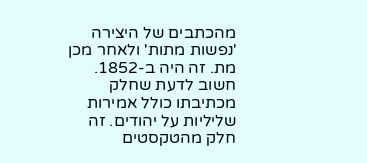מהכתבים של היצירה 'נפשות מתות' ולאחר מכן מת. זה היה ב-1852.
חשוב לדעת שחלק מכתיבתו כולל אמירות שליליות על יהודים. זה חלק מהטקסטים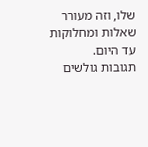שלו, וזה מעורר שאלות ומחלוקות עד היום.
תגובות גולשים